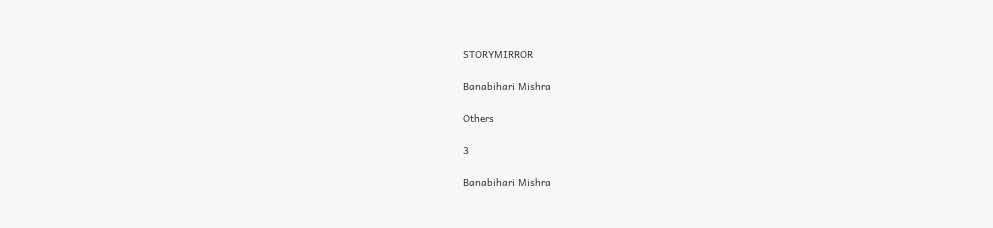STORYMIRROR

Banabihari Mishra

Others

3

Banabihari Mishra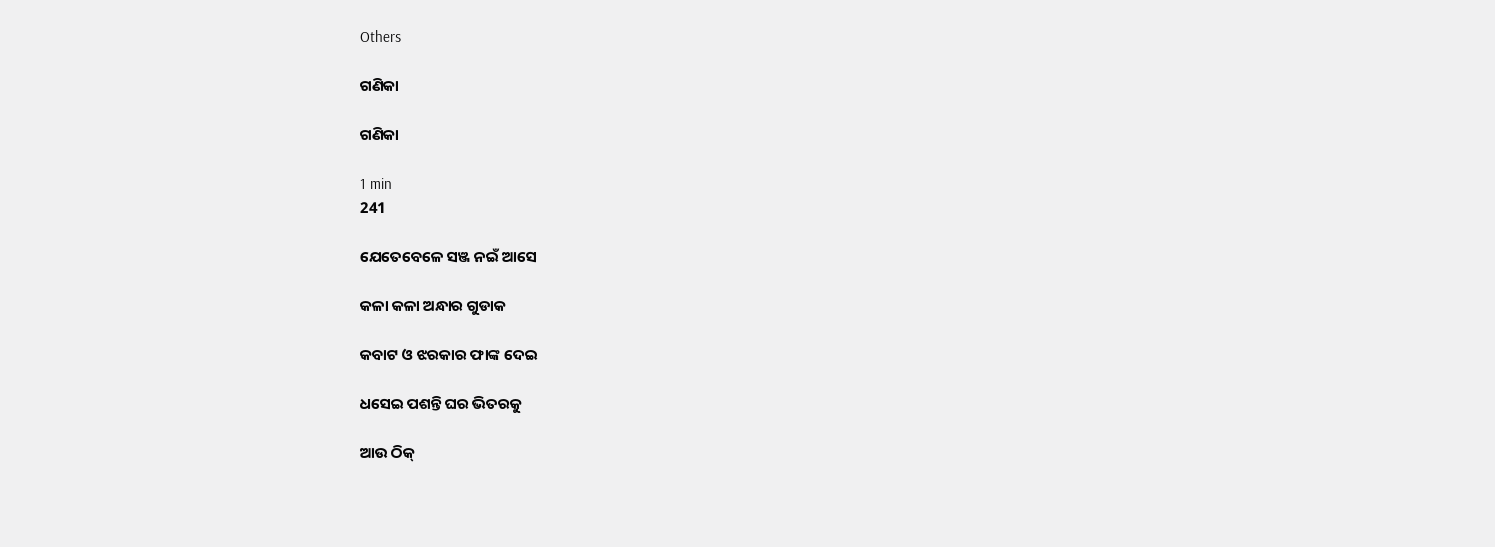Others

ଗଣିକା

ଗଣିକା

1 min
241

ଯେତେବେଳେ ସଞ୍ଜ ନଇଁ ଆସେ

କଳା କଳା ଅନ୍ଧାର ଗୁଡାକ

କବାଟ ଓ ଝରକାର ଫାଙ୍କ ଦେଇ

ଧସେଇ ପଶନ୍ତି ଘର ଭିତରକୁ

ଆଉ ଠିକ୍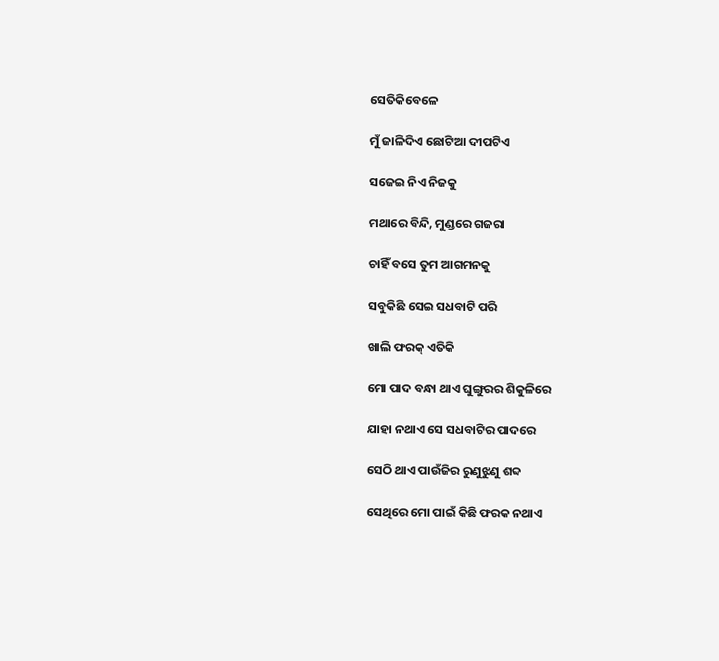ସେତିକିବେଳେ

ମୁଁ ଜାଳିଦିଏ ଛୋଟିଆ ଦୀପଟିଏ

ସଜେଇ ନିଏ ନିଜକୁ

ମଥାରେ ବିନ୍ଦି, ମୁଣ୍ଡରେ ଗଜରା

ଚାହିଁ ବସେ ତୁମ ଆଗମନକୁ

ସବୁକିଛି ସେଇ ସଧବାଟି ପରି

ଖାଲି ଫରକ୍ ଏତିକି

ମୋ ପାଦ ବନ୍ଧା ଥାଏ ଘୁଙ୍ଗୁରର ଶିକୁଳିରେ

ଯାହା ନଥାଏ ସେ ସଧବାଟିର ପାଦରେ

ସେଠି ଥାଏ ପାଉଁଜିର ରୁଣୁଝୁଣୁ ଶବ୍ଦ

ସେଥିରେ ମୋ ପାଇଁ କିଛି ଫରକ ନଥାଏ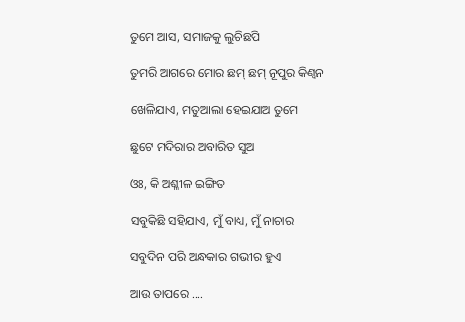ତୁମେ ଆସ, ସମାଜକୁ ଲୁଚିଛପି

ତୁମରି ଆଗରେ ମୋର ଛମ୍ ଛମ୍ ନୂପୁର କିଣ୍ବନ

ଖେଳିଯାଏ, ମତୁଆଲା ହେଇଯାଅ ତୁମେ

ଛୁଟେ ମଦିରାର ଅବାରିତ ସୁଅ

ଓଃ, କି ଅଶ୍ଳୀଳ ଇଙ୍ଗିତ

ସବୁକିଛି ସହିଯାଏ, ମୁଁ ବାଧ୍ୟ, ମୁଁ ନାଚାର

ସବୁଦିନ ପରି ଅନ୍ଧକାର ଗଭୀର ହୁଏ

ଆଉ ତାପରେ ....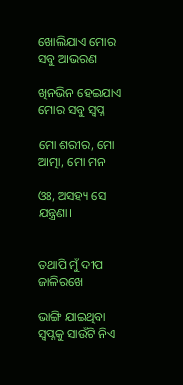ଖୋଲିଯାଏ ମୋର ସବୁ ଆଭରଣ

ଖିନଭିନ ହେଇଯାଏ ମୋର ସବୁ ସ୍ବପ୍ନ

ମୋ ଶରୀର, ମୋ ଆତ୍ମା, ମୋ ମନ

ଓଃ, ଅସହ୍ୟ ସେ ଯନ୍ତ୍ରଣା।


ତଥାପି ମୁଁ ଦୀପ ଜାଳିରଖେ

ଭାଙ୍ଗି ଯାଇଥିବା ସ୍ବପ୍ନକୁ ସାଉଁଟି ନିଏ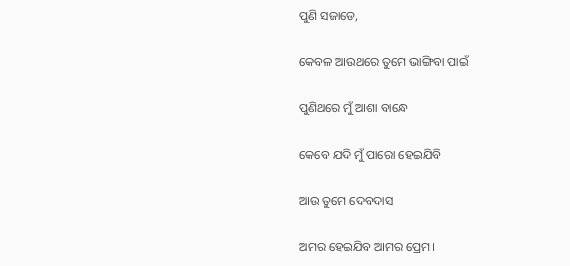ପୁଣି ସଜାଡେ,

କେବଳ ଆଉଥରେ ତୁମେ ଭାଙ୍ଗିବା ପାଇଁ

ପୁଣିଥରେ ମୁଁ ଆଶା ବାନ୍ଧେ

କେବେ ଯଦି ମୁଁ ପାରୋ ହେଇଯିବି

ଆଉ ତୁମେ ଦେବଦାସ

ଅମର ହେଇଯିବ ଆମର ପ୍ରେମ।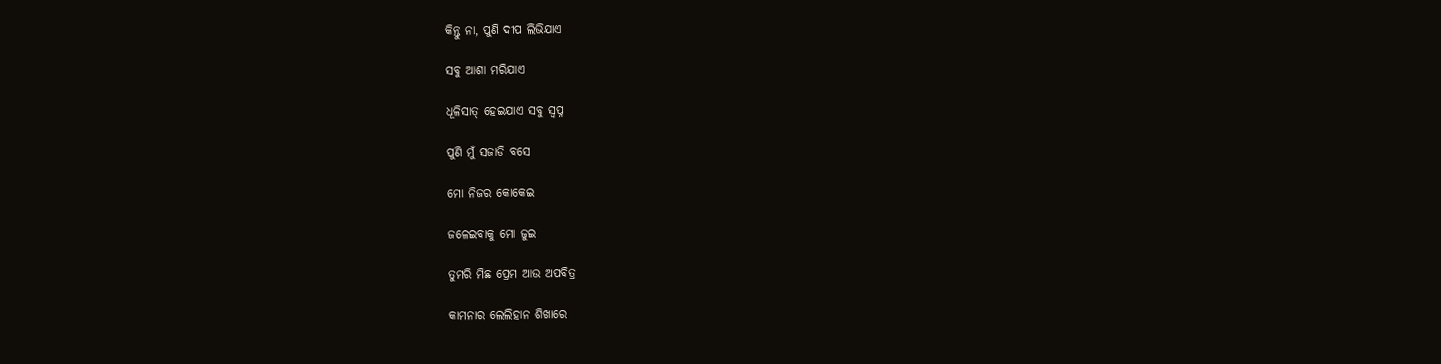କିନ୍ତୁ ନା, ପୁଣି ଦୀପ ଲିଭିଯାଏ

ସବୁ ଆଶା ମରିଯାଏ

ଧୂଳିସାତ୍ ହେଇଯାଏ ସବୁ ସ୍ବପ୍ନ

ପୁଣି ମୁଁ ସଜାଡି ବସେ

ମୋ ନିଜର କୋକେଇ

ଜଳେଇବାକୁ ମୋ ଜୁଇ

ତୁମରି ମିଛ ପ୍ରେମ ଆଉ ଅପବିତ୍ର

କାମନାର ଲେଲିହାନ ଶିଖାରେ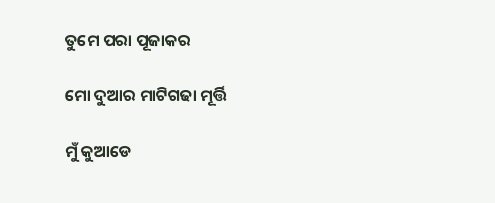ତୁମେ ପରା ପୂଜାକର

ମୋ ଦୁଆର ମାଟିଗଢା ମୂର୍ତ୍ତି

ମୁଁ କୁଆଡେ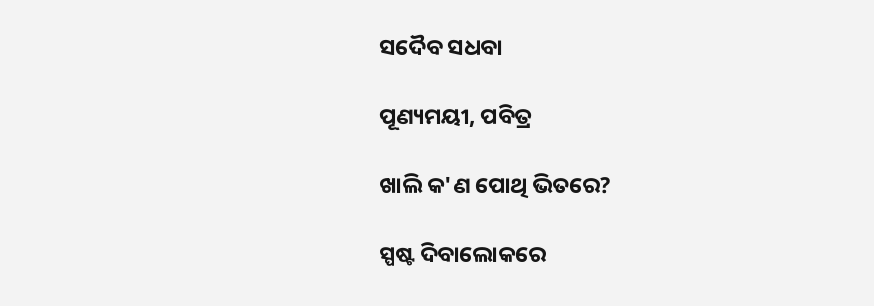ସଦୈବ ସଧବା

ପୂଣ୍ୟମୟୀ, ପବିତ୍ର

ଖାଲି କ'ଣ ପୋଥି ଭିତରେ?

ସ୍ପଷ୍ଟ ଦିବାଲୋକରେ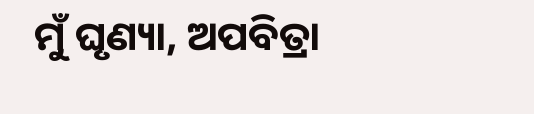ମୁଁ ଘୃଣ୍ୟା, ଅପବିତ୍ରା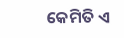କେମିତି ଏ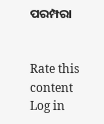ପରମ୍ପରା


Rate this content
Log in